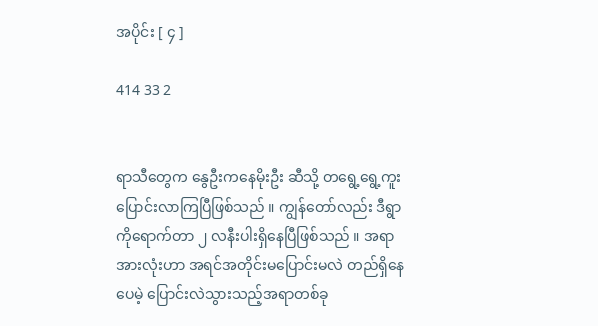အပိုင်း [ ၄ ]

414 33 2


ရာသီတွေက နွေဦးကနေမိုးဦး ဆီသို့ တရွေ့ရွေ့ကူးပြောင်းလာကြပြီဖြစ်သည် ။ ကျွန်တော်လည်း ဒီရွာကိုရောက်တာ ၂ လနီးပါးရှိနေပြီဖြစ်သည် ။ အရာအားလုံးဟာ အရင်အတိုင်းမပြောင်းမလဲ တည်ရှိနေပေမဲ့ ပြောင်းလဲသွားသည့်အရာတစ်ခု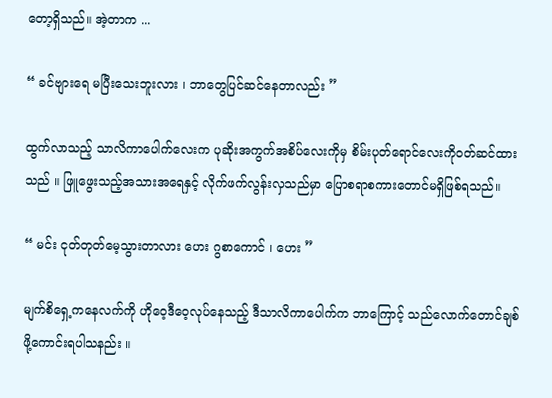တော့ရှိသည်။ အဲ့တာက ...

“ ခင်ဗျားရေ မပြီးသေးဘူးလား ၊ ဘာတွေပြင်ဆင်နေတာလည်း ”

ထွက်လာသည့် သာလိကာပေါက်လေးက ပုဆိုးအကွက်အစိပ်လေးကိုမှ စိမ်းပုတ်ရောင်လေးကိုဝတ်ဆင်ထားသည် ။ ဖြူဖွေးသည့်အသားအရေနှင့် လိုက်ဖက်လွန်းလှသည်မှာ ပြောစရာစကားတောင်မရှိဖြစ်ရသည်။

“ မင်း ငုတ်တုတ်မေ့သွားတာလား ဟေး ဂွစာကောင် ၊ ဟေး ”

မျက်စိရှေ့ကနေလက်ကို ဟိုဝေ့ဒီဝေ့လုပ်နေသည့် ဒီသာလိကာပေါက်က ဘာကြောင့် သည်လောက်တောင်ချစ်ဖို့ကောင်းရပါသနည်း ။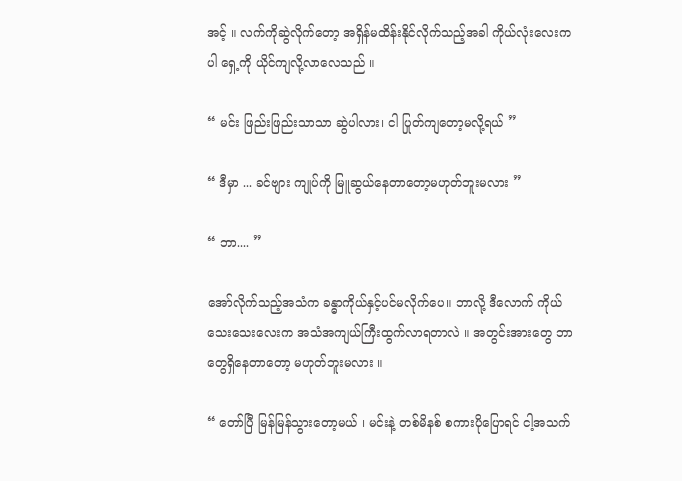အင့် ။ လက်ကိုဆွဲလိုက်တော့ အရှိန်မထိန်းနိုင်လိုက်သည့်အခါ ကိုယ်လုံးလေးကပါ ရှေ့ကို ယိုင်ကျလို့လာလေသည် ။

“ မင်း ဖြည်းဖြည်းသာသာ ဆွဲပါလား၊ ငါ ပြုတ်ကျတော့မလို့ရယ် ”

“ ဒီမှာ ... ခင်ဗျား ကျုပ်ကို မြူဆွယ်နေတာတော့မဟုတ်ဘူးမလား ”

“ ဘာ.... ”

အော်လိုက်သည့်အသံက ခန္ဓာကိုယ်နှင့်ပင်မလိုက်ပေ။ ဘာလို့ ဒီလောက် ‌ကိုယ်သေးသေးလေးက အသံအကျယ်ကြီးထွက်လာရတာလဲ ။ အတွင်းအားတွေ ဘာတွေရှိနေတာတော့ မဟုတ်ဘူးမလား ။

“ တော်ပြီ မြန်မြန်သွားတော့မယ် ၊ မင်းနဲ့ တစ်မိနစ် စကားပိုပြောရင် ငါ့အသက်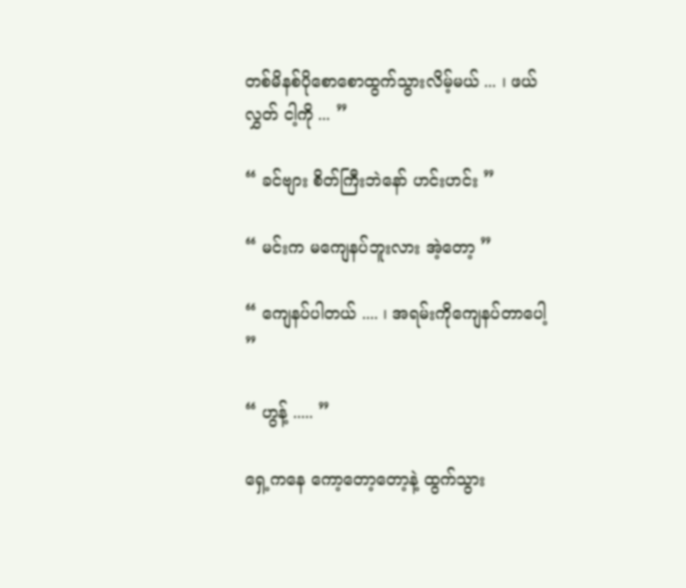တစ်မိနစ်ပိုစောစောထွက်သွားလိမ့်မယ် ... ၊ ဖယ် လွှတ် ငါ့ကို ... ”

“ ခင်ဗျား စိတ်ကြီးဘဲနော် ဟင်းဟင်း ”

“ မင်းက မကျေနပ်ဘူးလား အဲ့တော့ ”

“ ကျေနပ်ပါတယ် .... ၊ အရမ်းကိုကျေနပ်တာပေါ့ ”

“ ဟွန့် ..... ”

ရှေ့ကနေ ကော့တော့တော့နဲ့ ထွက်သွား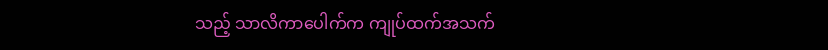သည့် သာလိကာပေါက်က ကျုပ်ထက်အသက်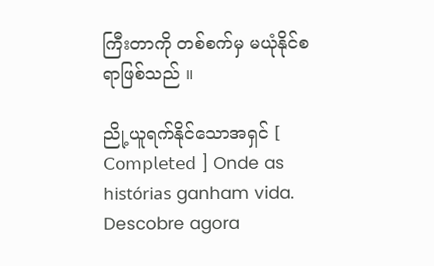ကြီးတာကို တစ်စက်မှ မယုံနိုင်စရာဖြစ်သည် ။

ညို့ယူရက်နိုင်သောအရှင် [ 𝖢𝗈𝗆𝗉𝗅𝖾𝗍𝖾𝖽 ] Onde as histórias ganham vida. Descobre agora